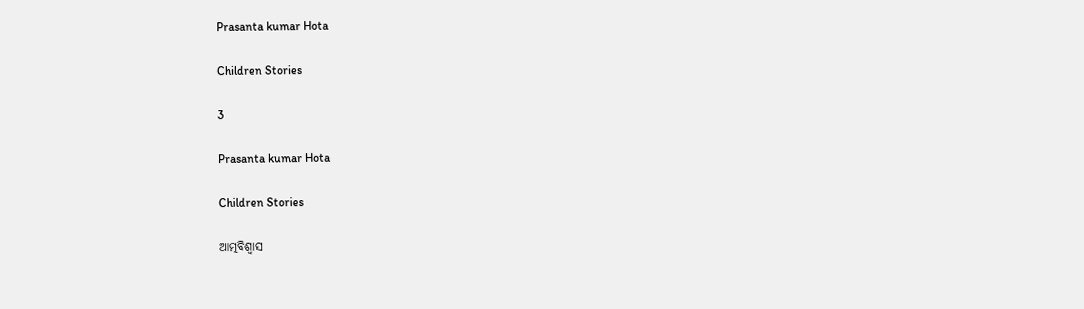Prasanta kumar Hota

Children Stories

3

Prasanta kumar Hota

Children Stories

ଆତ୍ମବିଶ୍ବାସ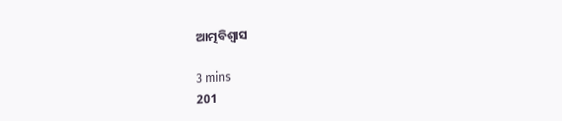ଆତ୍ମବିଶ୍ବାସ

3 mins
201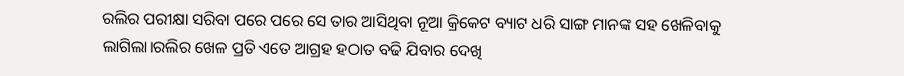ରଲିର ପରୀକ୍ଷା ସରିବା ପରେ ପରେ ସେ ତାର ଆସିଥିବା ନୂଆ କ୍ରିକେଟ ବ୍ୟାଟ ଧରି ସାଙ୍ଗ ମାନଙ୍କ ସହ ଖେଳିବାକୁ ଲାଗିଲା।ରଲିର ଖେଳ ପ୍ରତି ଏତେ ଆଗ୍ରହ ହଠାତ ବଢି ଯିବାର ଦେଖି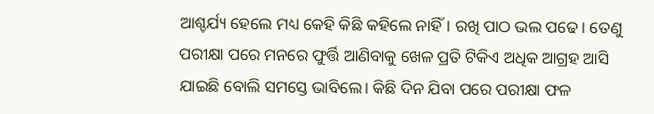ଆଶ୍ଚର୍ଯ୍ୟ ହେଲେ ମଧ୍ୟ କେହି କିଛି କହିଲେ ନାହିଁ। ରଖି ପାଠ ଭଲ ପଢେ। ତେଣୁ ପରୀକ୍ଷା ପରେ ମନରେ ଫୁର୍ତ୍ତି ଆଣିବାକୁ ଖେଳ ପ୍ରତି ଟିକିଏ ଅଧିକ ଆଗ୍ରହ ଆସି ଯାଇଛି ବୋଲି ସମସ୍ତେ ଭାବିଲେ। କିଛି ଦିନ ଯିବା ପରେ ପରୀକ୍ଷା ଫଳ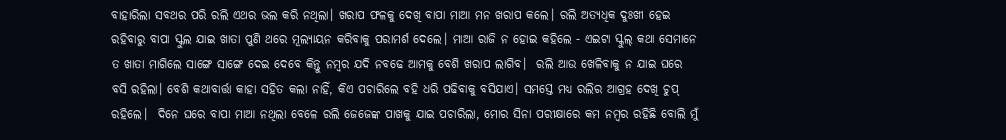ବାହାରିଲା ସବଥର ପରି ରଲି ଏଥର ଭଲ କରି ନଥିଲା। ଖରାପ ଫଳକୁ ଦେଖି ବାପା ମାଆ ମନ ଖରାପ କଲେ। ରଲି ଅତ୍ୟଧିକ ଦୁଃଖୀ ହେଇ ରହିବାରୁ ବାପା ସ୍କୁଲ ଯାଇ ଖାତା ପୁଣି ଥରେ ମୂଲ୍ୟାୟନ କରିବାକୁ ପରାମର୍ଶ ଦେଲେ। ମାଆ ରାଜି ନ ହୋଇ କହିଲେ - ଏଇଟା ସ୍କୁଲ୍ କଥା ସେମାନେ ତ ଖାତା ମାଗିଲେ ସାଙ୍ଗେ ସାଙ୍ଗେ ଦେଇ ଦେବେ କିନ୍ତୁ ନମ୍ବର ଯଦି ନବଢେ ଆମକୁ ବେଶି ଖରାପ ଲାଗିବ।  ରଲି ଆଉ ଖେଳିବାକୁ ନ ଯାଇ ଘରେ ବସି ରହିଲା। ବେଶି କଥାବାର୍ତ୍ତା କାହା ସହିତ କଲା ନାହିଁ, କିଏ ପଚାରିଲେ ବହି ଧରି ପଢିବାକୁ ବସିଯାଏ। ସମସ୍ତେ ମଧ୍ୟ ରଲିର ଆଗ୍ରହ ଦେଖି ଚୁପ୍ ରହିଲେ।  ଦିନେ ଘରେ ବାପା ମାଆ ନଥିଲା ବେଳେ ରଲି ଜେଜେଙ୍କ ପାଖକୁ ଯାଇ ପଚାରିଲା, ମୋର ସିନା ପରୀକ୍ଷାରେ କମ ନମ୍ବର ରହିଛି ବୋଲି ମୁଁ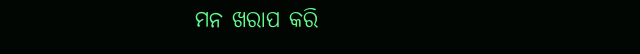ମନ ଖରାପ କରି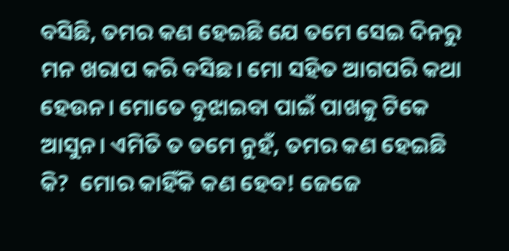ବସିଛି, ତମର କଣ ହେଇଛି ଯେ ତମେ ସେଇ ଦିନରୁ ମନ ଖରାପ କରି ବସିଛ। ମୋ ସହିତ ଆଗପରି କଥା ହେଉନ। ମୋତେ ବୁଝାଇବା ପାଇଁ ପାଖକୁ ଟିକେ ଆସୁନ। ଏମିତି ତ ତମେ ନୁହଁ, ତମର କଣ ହେଇଛି କି?  ମୋର କାହିଁକି କଣ ହେବ! ଜେଜେ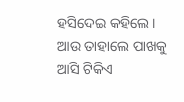ହସିଦେଇ କହିଲେ।  ଆଉ ତାହାଲେ ପାଖକୁ ଆସି ଟିକିଏ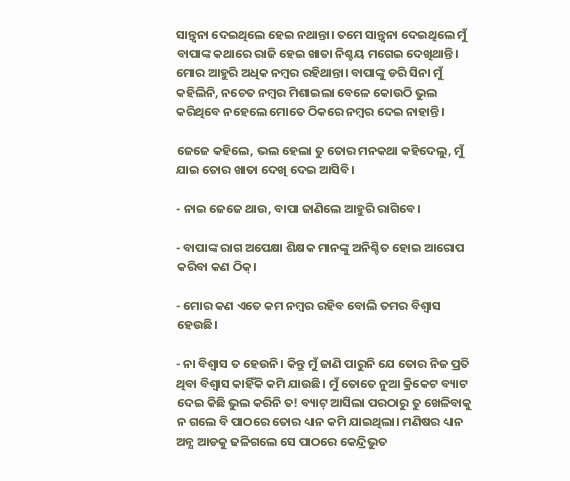ସାନ୍ତ୍ବନା ଦେଇଥିଲେ ହେଇ ନଥାନ୍ତା। ତମେ ସାନ୍ତ୍ବନା ଦେଇଥିଲେ ମୁଁ ବାପାଙ୍କ କଥାରେ ରାଜି ହେଇ ଖାତା ନିଶ୍ଚୟ ମଗେଇ ଦେଖିଥାନ୍ତି। ମୋର ଆହୁରି ଅଧିକ ନମ୍ବର ରହିଥାନ୍ତା। ବାପାଙ୍କୁ ଡରି ସିନା ମୁଁ କହିଲିନି, ନଚେତ ନମ୍ବର ମିଶାଇଲା ବେଳେ କୋଉଠି ଭୁଲ କରିଥିବେ ନହେଲେ ମୋତେ ଠିକରେ ନମ୍ବର ଦେଇ ନାହାନ୍ତି।

ଜେଜେ କହିଲେ, ଭଲ ହେଲା ତୁ ତୋର ମନକଥା କହିଦେଲୁ, ମୁଁ ଯାଇ ତୋର ଖାତା ଦେଖି ଦେଇ ଆସିବି।

- ନାଇ ଜେଜେ ଥାଉ, ବାପା ଜାଣିଲେ ଆହୁରି ରାଗିବେ।

- ବାପାଙ୍କ ରାଗ ଅପେକ୍ଷା ଶିକ୍ଷକ ମାନଙ୍କୁ ଅନିଶ୍ଚିତ ହୋଇ ଆରୋପ କରିବା କଣ ଠିକ୍।

- ମୋର କଣ ଏତେ କମ ନମ୍ବର ରହିବ ବୋଲି ତମର ବିଶ୍ୱାସ ହେଉଛି।

- ନା ବିଶ୍ୱାସ ତ ହେଉନି। କିନ୍ତୁ ମୁଁ ଜାଣି ପାରୁନି ଯେ ତୋର ନିଜ ପ୍ରତି ଥିବା ବିଶ୍ୱାସ କାହିଁକି କମି ଯାଉଛି। ମୁଁ ତୋତେ ନୁଆ କ୍ରିକେଟ ବ୍ୟାଟ ଦେଇ କିଛି ଭୁଲ କରିନି ତ! ବ୍ୟାଟ୍ ଆସିଲା ପରଠାରୁ ତୁ ଖେଳିବାକୁ ନ ଗଲେ ବି ପାଠରେ ତୋର ଧ୍ୟାନ କମି ଯାଇଥିଲା। ମଣିଷର ଧ୍ୟାନ ଅନ୍ଯ ଆଡକୁ ଢଳିଗଲେ ସେ ପାଠରେ କେନ୍ଦ୍ରିଭୁତ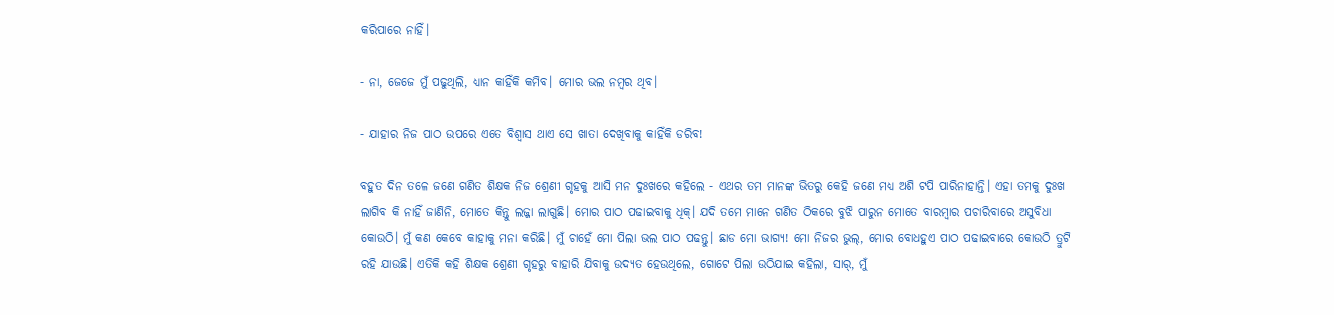କରିପାରେ ନାହିଁ।

- ନା, ଜେଜେ ମୁଁ ପଢୁଥିଲି, ଧ୍ୟାନ କାହିଁକି କମିବ। ମୋର ଭଲ ନମ୍ବର ଥିବ।

- ଯାହାର ନିଜ ପାଠ ଉପରେ ଏତେ ବିଶ୍ୱାସ ଥାଏ ସେ ଖାତା ଦେଖିବାକୁ କାହିଁକି ଡରିବ!

ବହୁତ ଦିନ ତଳେ ଜଣେ ଗଣିତ ଶିକ୍ଷକ ନିଜ ଶ୍ରେଣୀ ଗୃହକୁ ଆସି ମନ ଦୁଃଖରେ କହିଲେ - ଏଥର ତମ ମାନଙ୍କ ଭିତରୁ କେହି ଜଣେ ମଧ୍ୟ ଅଶି ଟପି ପାରିନାହାନ୍ତି। ଏହା ତମକୁ ଦୁଃଖ ଲାଗିବ କି ନାହିଁ ଜାଣିନି, ମୋତେ କିନ୍ତୁ ଲଜ୍ଜା ଲାଗୁଛି। ମୋର ପାଠ ପଢାଇବାକୁ ଧିକ୍। ଯଦି ତମେ ମାନେ ଗଣିତ ଠିକରେ ବୁଝି ପାରୁନ ମୋତେ ବାରମ୍ବାର ପଚାରିବାରେ ଅସୁବିଧା କୋଉଠି। ମୁଁ କଣ କେବେ କାହାକୁ ମନା କରିଛି। ମୁଁ ଚାହେଁ ମୋ ପିଲା ଭଲ ପାଠ ପଢନ୍ତୁ। ଛାଡ ମୋ ଭାଗ୍ୟ! ମୋ ନିଜର ଭୁଲ୍, ମୋର ବୋଧହୁଏ ପାଠ ପଢାଇବାରେ କୋଉଠି ତ୍ରୁଟି ରହି ଯାଉଛି। ଏତିକି କହି ଶିକ୍ଷକ ଶ୍ରେଣୀ ଗୃହରୁ ବାହାରି ଯିବାକୁ ଉଦ୍ୟତ ହେଉଥିଲେ, ଗୋଟେ ପିଲା ଉଠିଯାଇ କହିଲା, ସାର୍, ମୁଁ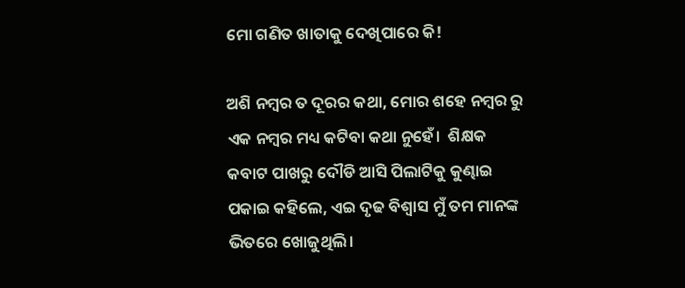ମୋ ଗଣିତ ଖାତାକୁ ଦେଖିପାରେ କି!

ଅଶି ନମ୍ବର ତ ଦୂରର କଥା, ମୋର ଶହେ ନମ୍ବର ରୁ ଏକ ନମ୍ବର ମଧ୍ୟ କଟିବା କଥା ନୁହେଁ।  ଶିକ୍ଷକ କବାଟ ପାଖରୁ ଦୌଡି ଆସି ପିଲାଟିକୁ କୁଣ୍ଢାଇ ପକାଇ କହିଲେ, ଏଇ ଦୃଢ ବିଶ୍ୱାସ ମୁଁ ତମ ମାନଙ୍କ ଭିତରେ ଖୋଜୁଥିଲି।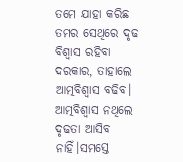ତମେ ଯାହା କରିଛ ତମର ସେଥିରେ ଦୃଢ ବିଶ୍ବାସ ରହିବା ଦରକାର, ତାହାଲେ ଆତ୍ମବିଶ୍ବାସ ବଢିବ। ଆତ୍ମବିଶ୍ବାସ ନଥିଲେ ଦୃଢତା ଆସିବ ନାହିଁ।ସମସ୍ତେ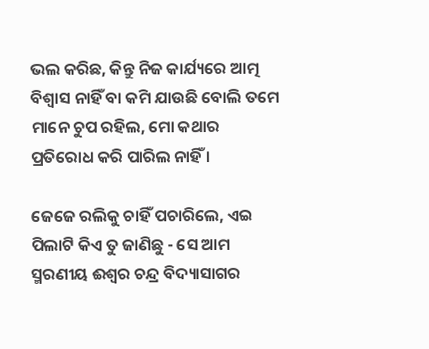ଭଲ କରିଛ, କିନ୍ତୁ ନିଜ କାର୍ଯ୍ୟରେ ଆତ୍ମ ବିଶ୍ୱାସ ନାହିଁ ବା କମି ଯାଉଛି ବୋଲି ତମେ ମାନେ ଚୁପ ରହିଲ, ମୋ କଥାର ପ୍ରତିରୋଧ କରି ପାରିଲ ନାହିଁ ।

ଜେଜେ ରଲିକୁ ଚାହିଁ ପଚାରିଲେ, ଏଇ ପିଲାଟି କିଏ ତୁ ଜାଣିଛୁ - ସେ ଆମ ସ୍ମରଣୀୟ ଈଶ୍ବର ଚନ୍ଦ୍ର ବିଦ୍ୟାସାଗର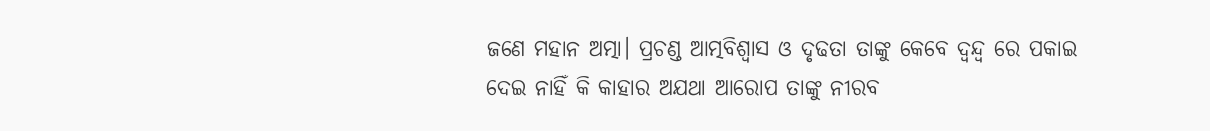ଜଣେ ମହାନ ଅତ୍ମା। ପ୍ରଚଣ୍ଡ ଆତ୍ମବିଶ୍ୱାସ ଓ ଦୃଢତା ତାଙ୍କୁ କେବେ ଦ୍ଵନ୍ଦ୍ଵ ରେ ପକାଇ ଦେଇ ନାହିଁ କି କାହାର ଅଯଥା ଆରୋପ ତାଙ୍କୁ ନୀରବ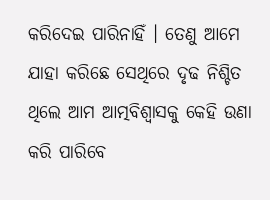କରିଦେଇ ପାରିନାହିଁ । ତେଣୁ ଆମେ ଯାହା କରିଛେ ସେଥିରେ ଦୃଢ ନିଶ୍ଚିତ ଥିଲେ ଆମ ଆତ୍ମବିଶ୍ୱାସକୁ କେହି ଉଣା କରି ପାରିବେ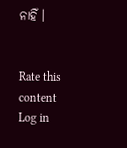ନାହିଁ ।


Rate this content
Log in